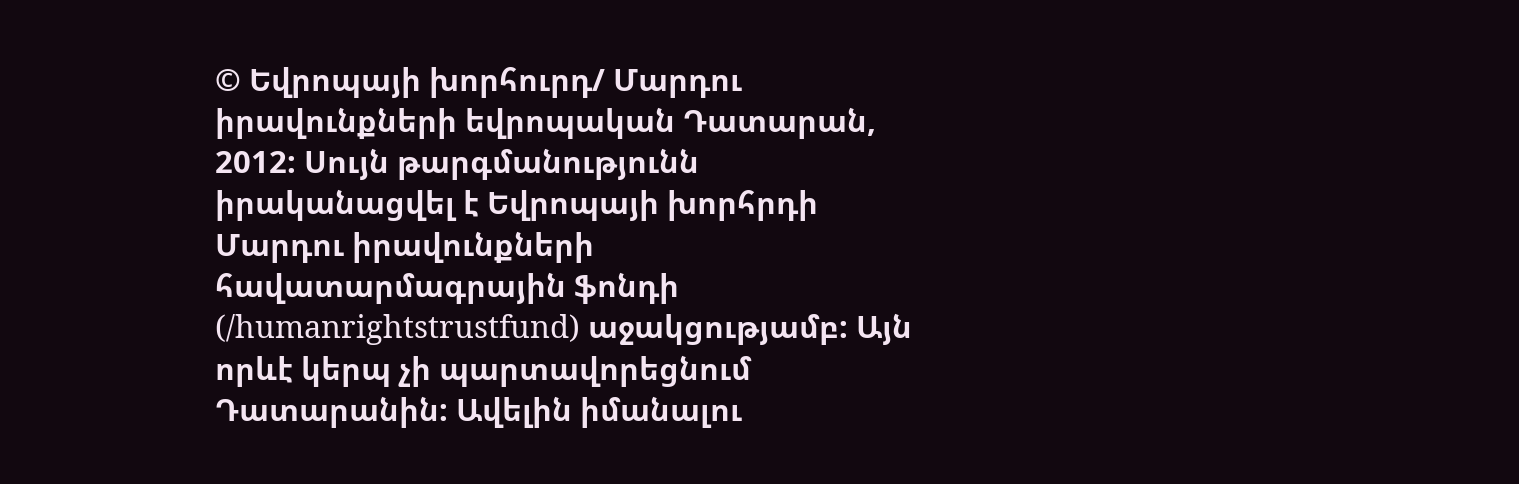© Եվրոպայի խորհուրդ/ Մարդու իրավունքների եվրոպական Դատարան, 2012: Սույն թարգմանությունն իրականացվել է Եվրոպայի խորհրդի Մարդու իրավունքների հավատարմագրային ֆոնդի (/humanrightstrustfund) աջակցությամբ: Այն որևէ կերպ չի պարտավորեցնում Դատարանին: Ավելին իմանալու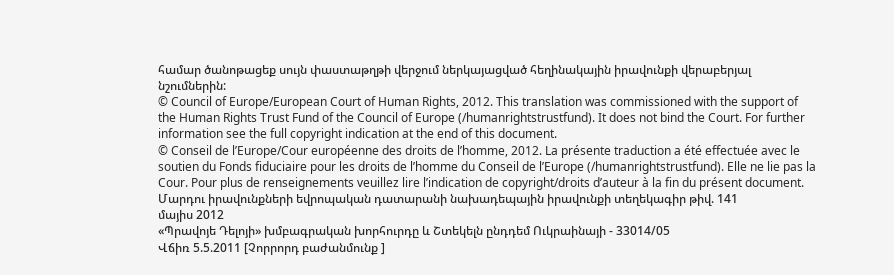համար ծանոթացեք սույն փաստաթղթի վերջում ներկայացված հեղինակային իրավունքի վերաբերյալ նշումներին:
© Council of Europe/European Court of Human Rights, 2012. This translation was commissioned with the support of the Human Rights Trust Fund of the Council of Europe (/humanrightstrustfund). It does not bind the Court. For further information see the full copyright indication at the end of this document.
© Conseil de l’Europe/Cour européenne des droits de l’homme, 2012. La présente traduction a été effectuée avec le soutien du Fonds fiduciaire pour les droits de l’homme du Conseil de l’Europe (/humanrightstrustfund). Elle ne lie pas la Cour. Pour plus de renseignements veuillez lire l’indication de copyright/droits d’auteur à la fin du présent document.
Մարդու իրավունքների եվրոպական դատարանի նախադեպային իրավունքի տեղեկագիր թիվ. 141
մայիս 2012
«Պրավոյե Դելոյի» խմբագրական խորհուրդը և Շտեկելն ընդդեմ Ուկրաինայի - 33014/05
Վճիռ 5.5.2011 [Չորրորդ բաժանմունք ]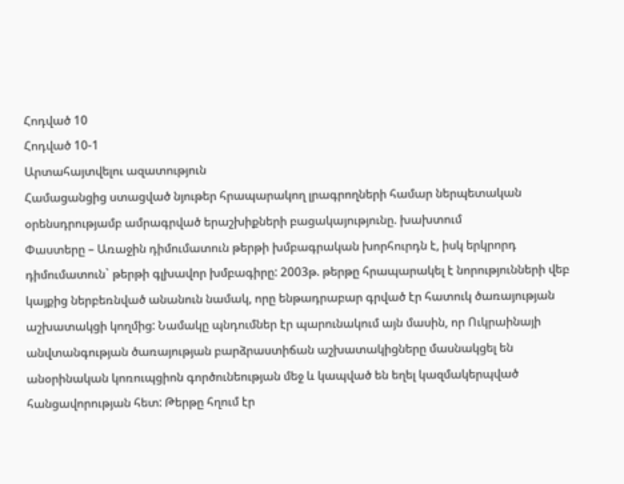Հոդված 10
Հոդված 10-1
Արտահայտվելու ազատություն
Համացանցից ստացված նյութեր հրապարակող լրագրողների համար ներպետական օրենսդրությամբ ամրագրված երաշխիքների բացակայությունը. խախտում
Փաստերը – Առաջին դիմումատուն թերթի խմբագրական խորհուրդն է, իսկ երկրորդ դիմումատուն` թերթի գլխավոր խմբագիրը: 2003թ. թերթը հրապարակել է նորությունների վեբ կայքից ներբեռնված անանուն նամակ, որը ենթադրաբար գրված էր հատուկ ծառայության աշխատակցի կողմից: Նամակը պնդումներ էր պարունակում այն մասին, որ Ուկրաինայի անվտանգության ծառայության բարձրաստիճան աշխատակիցները մասնակցել են անօրինական կոռուպցիոն գործունեության մեջ և կապված են եղել կազմակերպված հանցավորության հետ: Թերթը հղում էր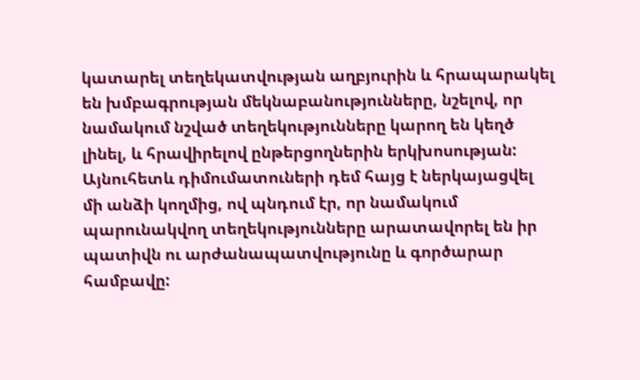կատարել տեղեկատվության աղբյուրին և հրապարակել են խմբագրության մեկնաբանությունները, նշելով, որ նամակում նշված տեղեկությունները կարող են կեղծ լինել, և հրավիրելով ընթերցողներին երկխոսության: Այնուհետև դիմումատուների դեմ հայց է ներկայացվել մի անձի կողմից, ով պնդում էր, որ նամակում պարունակվող տեղեկությունները արատավորել են իր պատիվն ու արժանապատվությունը և գործարար համբավը: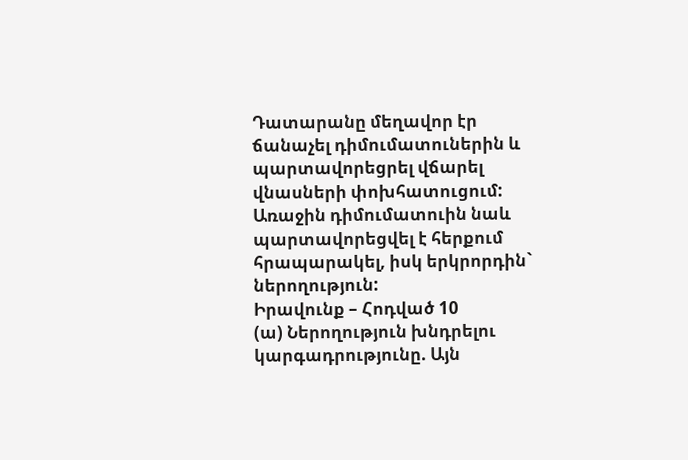Դատարանը մեղավոր էր ճանաչել դիմումատուներին և պարտավորեցրել վճարել վնասների փոխհատուցում: Առաջին դիմումատուին նաև պարտավորեցվել է հերքում հրապարակել, իսկ երկրորդին` ներողություն:
Իրավունք – Հոդված 10
(ա) Ներողություն խնդրելու կարգադրությունը. Այն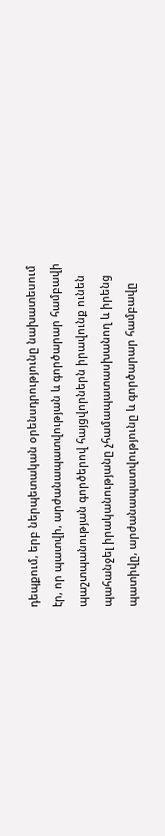դեպքում, երբ ներպետական օրենսդրությունը նախատեսում էր, որ պատվի, արժանապատվության և գործարար համբավի պաշտպանության գործերով հայցվորներն իրավունք ունեն պահանջել իրականությանը չհամապատասխանող և իրենց պատիվը, արժանապատվությունը և գործարար համբավը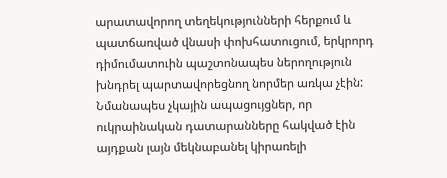արատավորող տեղեկությունների հերքում և պատճառված վնասի փոխհատուցում, երկրորդ դիմումատուին պաշտոնապես ներողություն խնդրել պարտավորեցնող նորմեր առկա չէին: Նմանապես չկային ապացույցներ, որ ուկրաինական դատարանները հակված էին այդքան լայն մեկնաբանել կիրառելի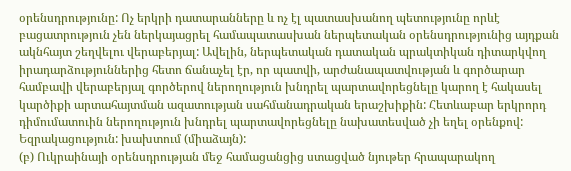օրենսդրությունը: Ոչ երկրի դատարանները և ոչ էլ պատասխանող պետությունը որևէ բացատրություն չեն ներկայացրել համապատասխան ներպետական օրենսդրությունից այդքան ակնհայտ շեղվելու վերաբերյալ: Ավելին, ներպետական դատական պրակտիկան դիտարկվող իրադարձություններից հետո ճանաչել էր, որ պատվի, արժանապատվության և գործարար համբավի վերաբերյալ գործերով ներողություն խնդրել պարտավորեցնելը կարող է հակասել կարծիքի արտահայտման ազատության սահմանադրական երաշխիքին: Հետևաբար երկրորդ դիմումատուին ներողություն խնդրել պարտավորեցնելը նախատեսված չի եղել օրենքով:
Եզրակացություն: խախտում (միաձայն):
(բ) Ուկրաինայի օրենսդրության մեջ համացանցից ստացված նյութեր հրապարակող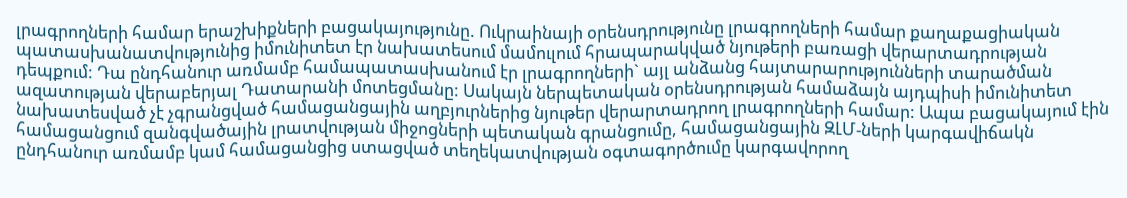լրագրողների համար երաշխիքների բացակայությունը. Ուկրաինայի օրենսդրությունը լրագրողների համար քաղաքացիական պատասխանատվությունից իմունիտետ էր նախատեսում մամուլում հրապարակված նյութերի բառացի վերարտադրության դեպքում: Դա ընդհանուր առմամբ համապատասխանում էր լրագրողների` այլ անձանց հայտարարությունների տարածման ազատության վերաբերյալ Դատարանի մոտեցմանը: Սակայն ներպետական օրենսդրության համաձայն այդպիսի իմունիտետ նախատեսված չէ չգրանցված համացանցային աղբյուրներից նյութեր վերարտադրող լրագրողների համար: Ապա բացակայում էին համացանցում զանգվածային լրատվության միջոցների պետական գրանցումը, համացանցային ԶԼՄ-ների կարգավիճակն ընդհանուր առմամբ կամ համացանցից ստացված տեղեկատվության օգտագործումը կարգավորող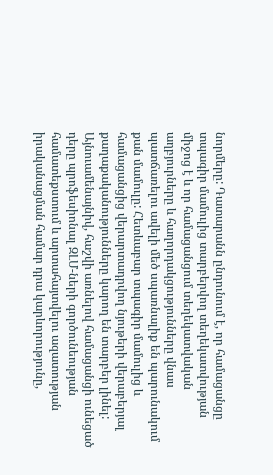նորմերը: Դատարանն ընդունում է, որ համացանցը տպագիր մամուլից տարբերվող տեղեկատվության միջոց է և որ համացանցում տեղեկատվական աղբյուրները և հաղորդակցությունները վնաս պատճառելու ավելի մեծ սպառնալիք են պարունակում քան մամուլը: Հետևաբար տպագիր մամուլից և համացանցից վերարտադրվող նյութերի վերաբերյալ քաղաքականությունները կարող են տարբեր լինել: Այնուամենայնիվ, հաշվի առնելով համացանցի ունեցած դերը պրոֆեսիոնալ ԶԼՄ-ների գործունեության համատեքստում և արտահայտվելու ազատության իրականացման համար դրա կարևորությունը,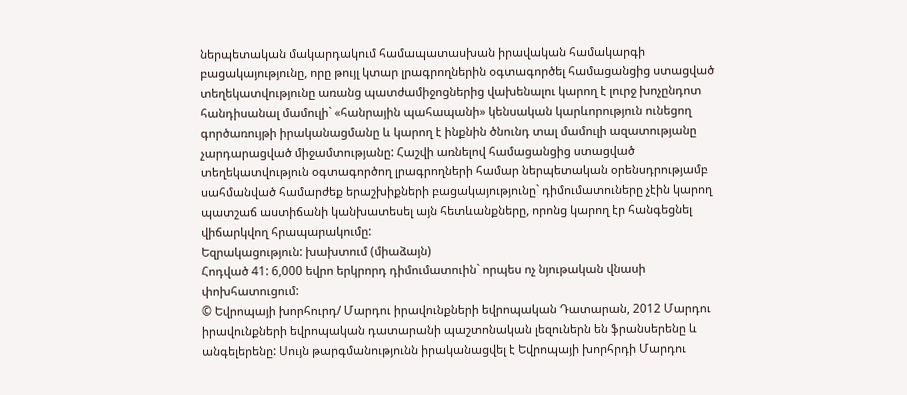ներպետական մակարդակում համապատասխան իրավական համակարգի բացակայությունը, որը թույլ կտար լրագրողներին օգտագործել համացանցից ստացված տեղեկատվությունը առանց պատժամիջոցներից վախենալու կարող է լուրջ խոչընդոտ հանդիսանալ մամուլի` «հանրային պահապանի» կենսական կարևորություն ունեցող գործառույթի իրականացմանը և կարող է ինքնին ծնունդ տալ մամուլի ազատությանը չարդարացված միջամտությանը: Հաշվի առնելով համացանցից ստացված տեղեկատվություն օգտագործող լրագրողների համար ներպետական օրենսդրությամբ սահմանված համարժեք երաշխիքների բացակայությունը` դիմումատուները չէին կարող պատշաճ աստիճանի կանխատեսել այն հետևանքները, որոնց կարող էր հանգեցնել վիճարկվող հրապարակումը:
Եզրակացություն: խախտում (միաձայն)
Հոդված 41: 6,000 եվրո երկրորդ դիմումատուին` որպես ոչ նյութական վնասի փոխհատուցում:
© Եվրոպայի խորհուրդ/ Մարդու իրավունքների եվրոպական Դատարան, 2012 Մարդու իրավունքների եվրոպական դատարանի պաշտոնական լեզուներն են ֆրանսերենը և անգելերենը: Սույն թարգմանությունն իրականացվել է Եվրոպայի խորհրդի Մարդու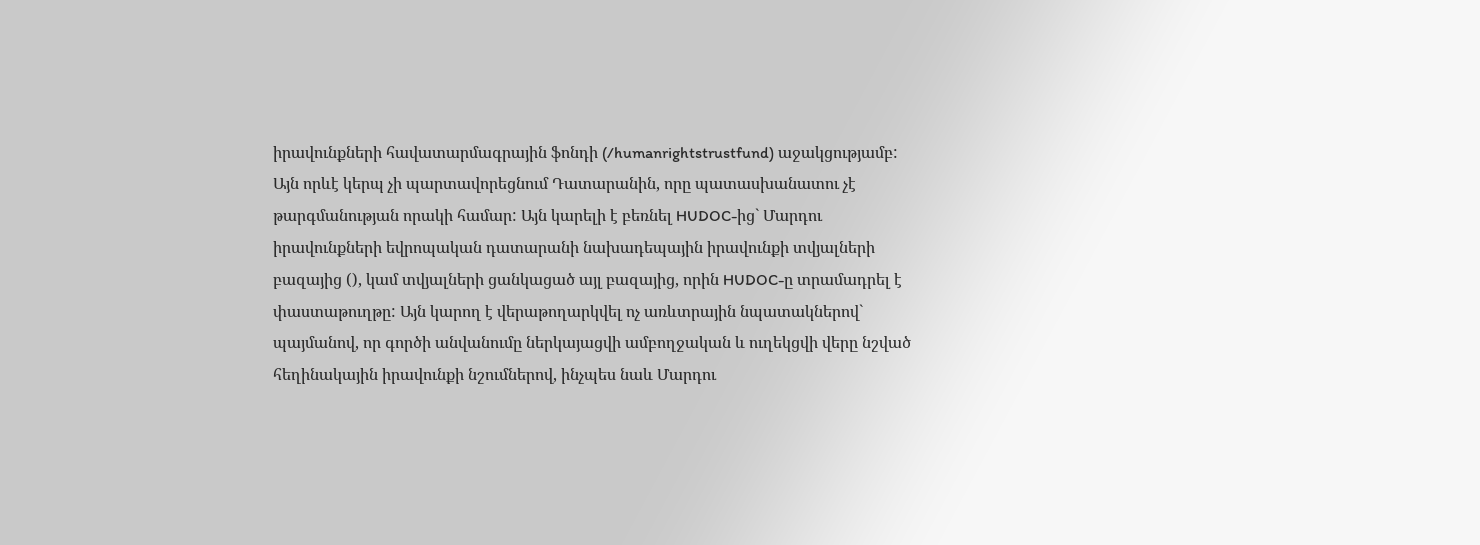իրավունքների հավատարմագրային ֆոնդի (/humanrightstrustfund) աջակցությամբ: Այն որևէ կերպ չի պարտավորեցնում Դատարանին, որը պատասխանատու չէ թարգմանության որակի համար: Այն կարելի է բեռնել HUDOC-ից` Մարդու իրավունքների եվրոպական դատարանի նախադեպային իրավունքի տվյալների բազայից (), կամ տվյալների ցանկացած այլ բազայից, որին HUDOC-ը տրամադրել է փաստաթուղթը: Այն կարող է վերաթողարկվել ոչ առևտրային նպատակներով` պայմանով, որ գործի անվանումը ներկայացվի ամբողջական և ուղեկցվի վերը նշված հեղինակային իրավունքի նշումներով, ինչպես նաև Մարդու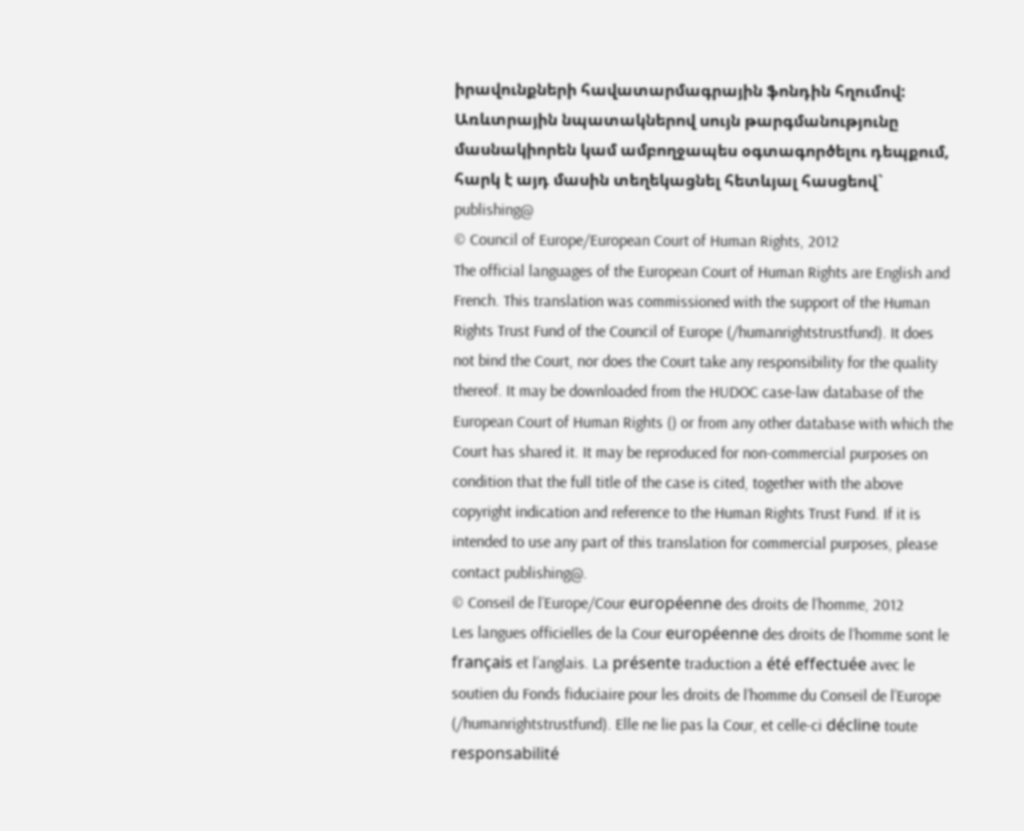իրավունքների հավատարմագրային ֆոնդին հղումով: Առևտրային նպատակներով սույն թարգմանությունը մասնակիորեն կամ ամբողջապես օգտագործելու դեպքում, հարկ է այդ մասին տեղեկացնել հետևյալ հասցեով` publishing@
© Council of Europe/European Court of Human Rights, 2012
The official languages of the European Court of Human Rights are English and French. This translation was commissioned with the support of the Human Rights Trust Fund of the Council of Europe (/humanrightstrustfund). It does not bind the Court, nor does the Court take any responsibility for the quality thereof. It may be downloaded from the HUDOC case-law database of the European Court of Human Rights () or from any other database with which the Court has shared it. It may be reproduced for non-commercial purposes on condition that the full title of the case is cited, together with the above copyright indication and reference to the Human Rights Trust Fund. If it is intended to use any part of this translation for commercial purposes, please contact publishing@.
© Conseil de l’Europe/Cour européenne des droits de l’homme, 2012
Les langues officielles de la Cour européenne des droits de l’homme sont le français et l’anglais. La présente traduction a été effectuée avec le soutien du Fonds fiduciaire pour les droits de l’homme du Conseil de l’Europe (/humanrightstrustfund). Elle ne lie pas la Cour, et celle-ci décline toute responsabilité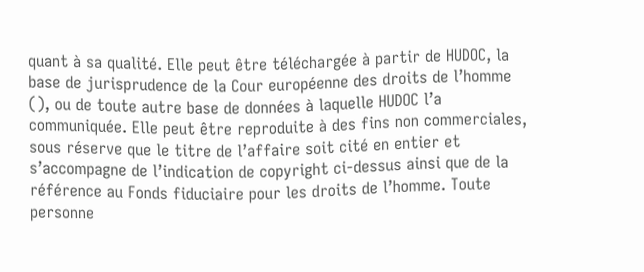quant à sa qualité. Elle peut être téléchargée à partir de HUDOC, la base de jurisprudence de la Cour européenne des droits de l’homme (), ou de toute autre base de données à laquelle HUDOC l’a communiquée. Elle peut être reproduite à des fins non commerciales, sous réserve que le titre de l’affaire soit cité en entier et s’accompagne de l’indication de copyright ci-dessus ainsi que de la référence au Fonds fiduciaire pour les droits de l’homme. Toute personne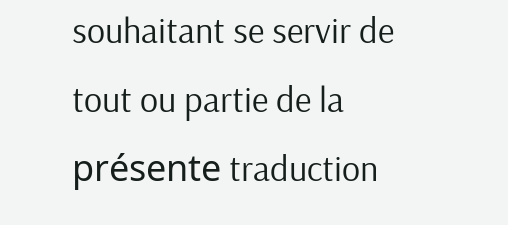souhaitant se servir de tout ou partie de la présente traduction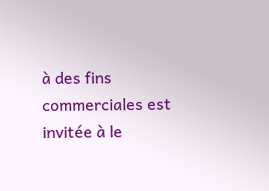à des fins commerciales est invitée à le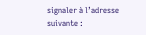signaler à l’adresse suivante :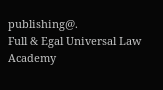publishing@.
Full & Egal Universal Law Academy